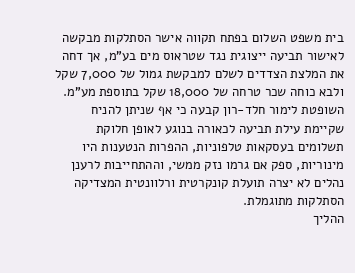בית משפט השלום בפתח תקווה אישר הסתלקות מבקשה לאישור תביעה ייצוגית נגד שטראוס מים בע"מ, אך דחה את המלצת הצדדים לשלם למבקשת גמול של 7,000 שקל ולבא כוחה שכר טרחה של 18,000 שקל בתוספת מע"מ. השופטת לימור חלד-רון קבעה כי אף שניתן להניח שקיימת עילת תביעה לכאורה בנוגע לאופן חלוקת תשלומים בעסקאות טלפוניות, ההפרות הנטענות היו מינוריות, ספק אם גרמו נזק ממשי, וההתחייבות לרענן נהלים לא יצרה תועלת קונקרטית ורלוונטית המצדיקה הסתלקות מתוגמלת.
ההליך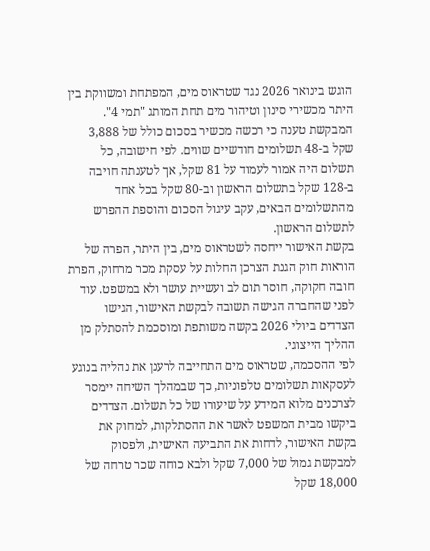הוגש בינואר 2026 נגד שטראוס מים, המפתחת ומשווקת בין היתר מכשירי סינון וטיהור מים תחת המותג "תמי 4". המבקשת טענה כי רכשה מכשיר בסכום כולל של 3,888 שקל ב-48 תשלומים חודשיים שווים. לפי חישובה, כל תשלום היה אמור לעמוד על 81 שקל, אך לטענתה חויבה ב-128 שקל בתשלום הראשון וב-80 שקל בכל אחד מהתשלומים הבאים, עקב עיגול הסכום והוספת ההפרש לתשלום הראשון.
בקשת האישור ייחסה לשטראוס מים, בין היתר, הפרה של הוראות חוק הגנת הצרכן החלות על עסקת מכר מרחוק, הפרת חובה חקוקה, חוסר תום לב ועשיית עושר ולא במשפט. עוד לפני שהחברה הגישה תשובה לבקשת האישור, הגישו הצדדים ביולי 2026 בקשה משותפת ומוסכמת להסתלק מן ההליך הייצוגי.
לפי ההסכמה, שטראוס מים התחייבה לרענן את נהליה בנוגע לעסקאות תשלומים טלפוניות, כך שבמהלך השיחה יימסר לצרכנים מלוא המידע על שיעורו של כל תשלום. הצדדים ביקשו מבית המשפט לאשר את ההסתלקות, למחוק את בקשת האישור, לדחות את התביעה האישית, ולפסוק למבקשת גמול של 7,000 שקל ולבא כוחה שכר טרחה של 18,000 שקל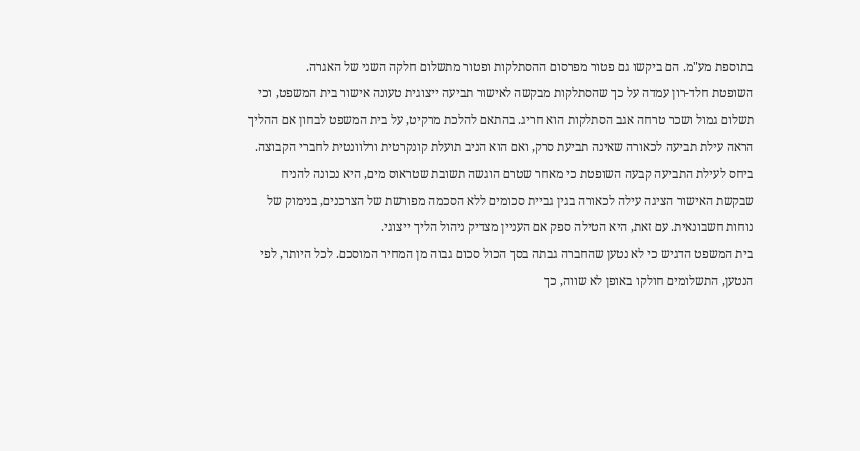בתוספת מע"מ. הם ביקשו גם פטור מפרסום ההסתלקות ופטור מתשלום חלקה השני של האגרה.
השופטת חלד-רון עמדה על כך שהסתלקות מבקשה לאישור תביעה ייצוגית טעונה אישור בית המשפט, וכי תשלום גמול ושכר טרחה אגב הסתלקות הוא חריג. בהתאם להלכת מרקיט, על בית המשפט לבחון אם ההליך הראה עילת תביעה לכאורה שאינה תביעת סרק, ואם הוא הניב תועלת קונקרטית ורלוונטית לחברי הקבוצה.
ביחס לעילת התביעה קבעה השופטת כי מאחר שטרם הוגשה תשובת שטראוס מים, היא נכונה להניח שבקשת האישור הציגה עילה לכאורה בגין גביית סכומים ללא הסכמה מפורשת של הצרכנים, בנימוק של נוחות חשבונאית. עם זאת, היא הטילה ספק אם העניין מצדיק ניהול הליך ייצוגי.
בית המשפט הדגיש כי לא נטען שהחברה גבתה בסך הכול סכום גבוה מן המחיר המוסכם. לכל היותר, לפי הנטען, התשלומים חולקו באופן לא שווה, כך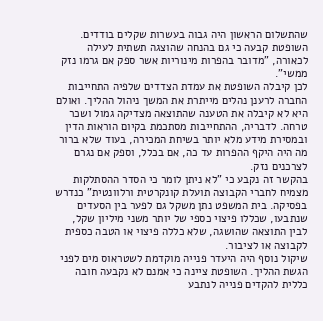שהתשלום הראשון היה גבוה בעשרות שקלים בודדים. השופטת קבעה כי גם בהנחה שהוצגה תשתית לעילה לכאורה, "מדובר בהפרות מינוריות אשר ספק אם גרמו נזק ממשי".
לכן קיבלה השופטת את עמדת הצדדים שלפיה התחייבות החברה לרענן נהלים מייתרת את המשך ניהול ההליך. ואולם היא לא קיבלה את הטענה שהתוצאה מצדיקה גמול ושכר טרחה. לדבריה, ההתחייבות מסתכמת בקיום הוראות הדין ובמסירת מידע מלא יותר בשיחת המכירה, בעוד שלא ברור מה היה היקף ההפרות עד כה, אם בכלל, וספק אם נגרם לצרכנים נזק.
בהקשר זה נקבע כי "לא ניתן לומר כי הסדר ההסתלקות מצמיח לחברי הקבוצה תועלת קונקרטית ורלוונטית" כנדרש בפסיקה. בית המשפט נתן משקל גם לפער בין הסעדים שנתבעו, שכללו פיצוי כספי של יותר משני מיליון שקל, לבין התוצאה שהושגה, שלא כללה פיצוי או הטבה כספית לקבוצה או לציבור.
שיקול נוסף היה היעדר פנייה מוקדמת לשטראוס מים לפני הגשת ההליך. השופטת ציינה כי אמנם לא נקבעה חובה כללית להקדים פנייה לנתבע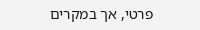פרטי, אך במקרים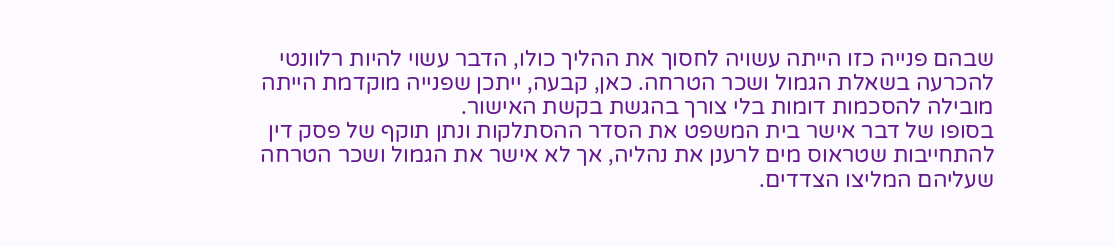שבהם פנייה כזו הייתה עשויה לחסוך את ההליך כולו, הדבר עשוי להיות רלוונטי להכרעה בשאלת הגמול ושכר הטרחה. כאן, קבעה, ייתכן שפנייה מוקדמת הייתה מובילה להסכמות דומות בלי צורך בהגשת בקשת האישור.
בסופו של דבר אישר בית המשפט את הסדר ההסתלקות ונתן תוקף של פסק דין להתחייבות שטראוס מים לרענן את נהליה, אך לא אישר את הגמול ושכר הטרחה שעליהם המליצו הצדדים.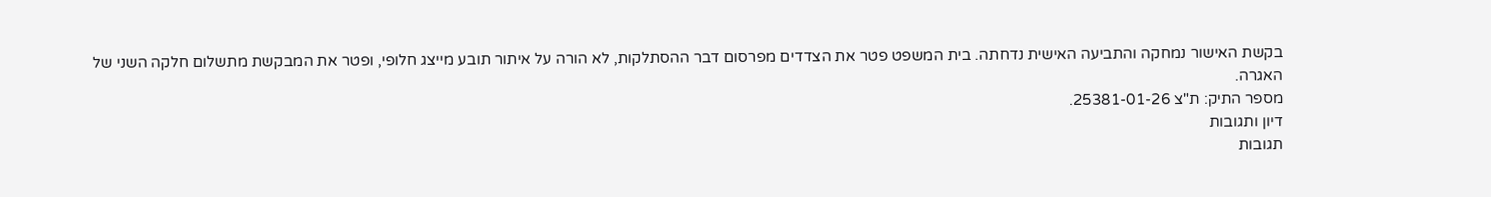בקשת האישור נמחקה והתביעה האישית נדחתה. בית המשפט פטר את הצדדים מפרסום דבר ההסתלקות, לא הורה על איתור תובע מייצג חלופי, ופטר את המבקשת מתשלום חלקה השני של האגרה.
מספר התיק: ת"צ 25381-01-26.
דיון ותגובות
תגובות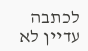לכתבה
עדיין לא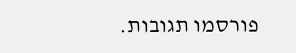פורסמו תגובות.